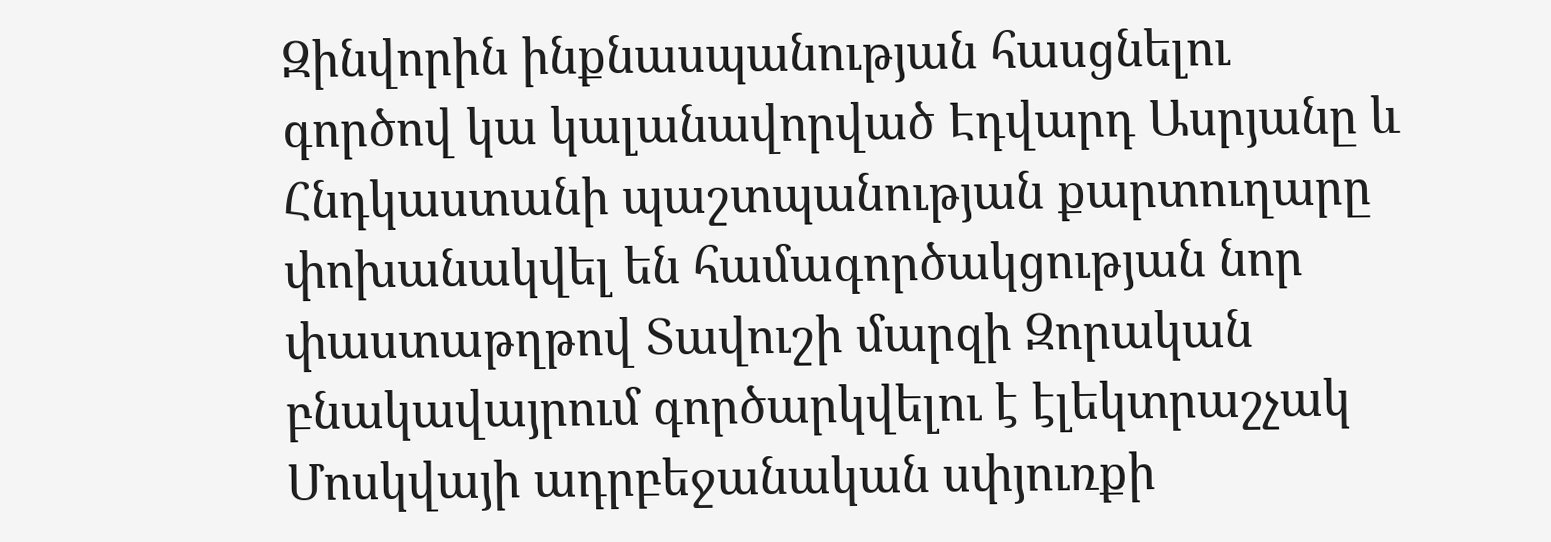Զինվորին ինքնասպանության հասցնելու գործով կա կալանավորված Էդվարդ Ասրյանը և Հնդկաստանի պաշտպանության քարտուղարը փոխանակվել են համագործակցության նոր փաստաթղթով Տավուշի մարզի Զորական բնակավայրում գործարկվելու է էլեկտրաշչակ Մոսկվայի ադրբեջանական սփյուռքի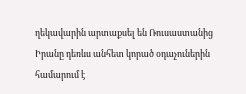ղեկավարին արտաքսել են Ռուսաստանից Իրանը դեռևս անհետ կորած օդաչուներին համարում է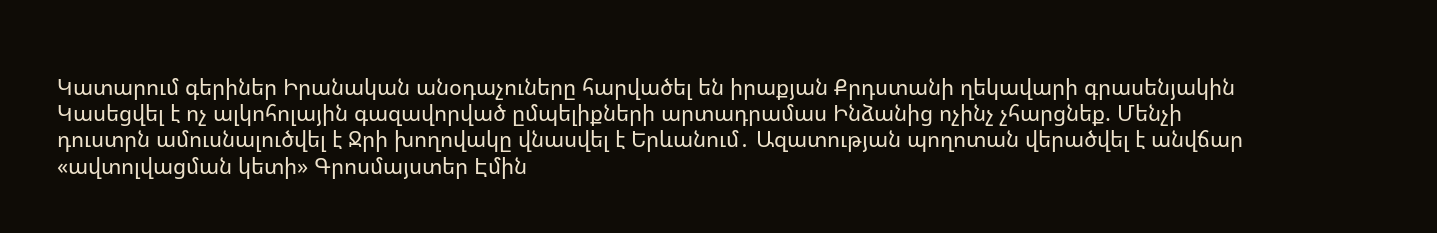Կատարում գերիներ Իրանական անօդաչուները հարվածել են իրաքյան Քրդստանի ղեկավարի գրասենյակին Կասեցվել է ոչ ալկոհոլային գազավորված ըմպելիքների արտադրամաս Ինձանից ոչինչ չհարցնեք. Մենչի դուստրն ամուսնալուծվել է Ջրի խողովակը վնասվել է Երևանում․ Ազատության պողոտան վերածվել է անվճար «ավտոլվացման կետի» Գրոսմայստեր Էմին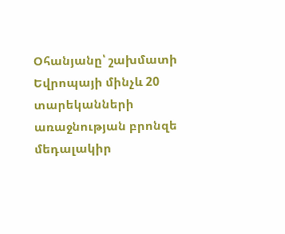Օհանյանը՝ շախմատի Եվրոպայի մինչև 20 տարեկանների առաջնության բրոնզե մեդալակիր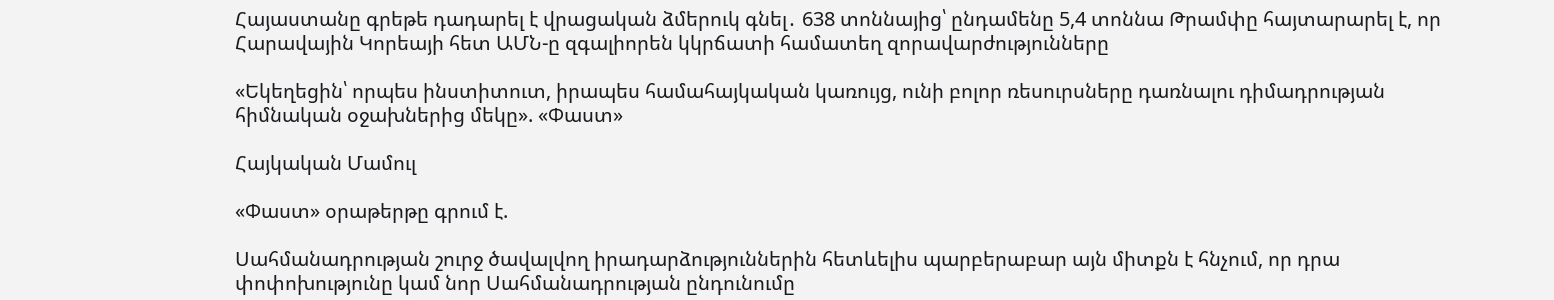Հայաստանը գրեթե դադարել է վրացական ձմերուկ գնել․ 638 տոննայից՝ ընդամենը 5,4 տոննա Թրամփը հայտարարել է, որ Հարավային Կորեայի հետ ԱՄՆ-ը զգալիորեն կկրճատի համատեղ զորավարժությունները

«Եկեղեցին՝ որպես ինստիտուտ, իրապես համահայկական կառույց, ունի բոլոր ռեսուրսները դառնալու դիմադրության հիմնական օջախներից մեկը». «Փաստ»

Հայկական Մամուլ

«Փաստ» օրաթերթը գրում է.

Սահմանադրության շուրջ ծավալվող իրադարձություններին հետևելիս պարբերաբար այն միտքն է հնչում, որ դրա փոփոխությունը կամ նոր Սահմանադրության ընդունումը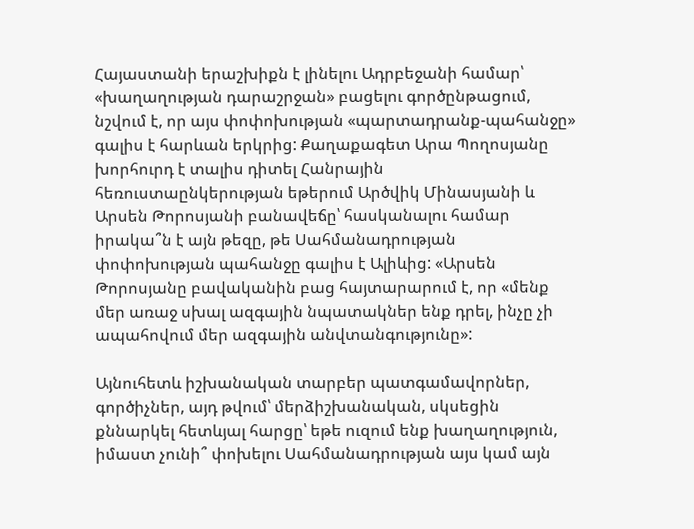Հայաստանի երաշխիքն է լինելու Ադրբեջանի համար՝ «խաղաղության դարաշրջան» բացելու գործընթացում, նշվում է, որ այս փոփոխության «պարտադրանք-պահանջը» գալիս է հարևան երկրից: Քաղաքագետ Արա Պողոսյանը խորհուրդ է տալիս դիտել Հանրային հեռուստաընկերության եթերում Արծվիկ Մինասյանի և Արսեն Թորոսյանի բանավեճը՝ հասկանալու համար իրակա՞ն է այն թեզը, թե Սահմանադրության փոփոխության պահանջը գալիս է Ալիևից: «Արսեն Թորոսյանը բավականին բաց հայտարարում է, որ «մենք մեր առաջ սխալ ազգային նպատակներ ենք դրել, ինչը չի ապահովում մեր ազգային անվտանգությունը»:

Այնուհետև իշխանական տարբեր պատգամավորներ, գործիչներ, այդ թվում՝ մերձիշխանական, սկսեցին քննարկել հետևյալ հարցը՝ եթե ուզում ենք խաղաղություն, իմաստ չունի՞ փոխելու Սահմանադրության այս կամ այն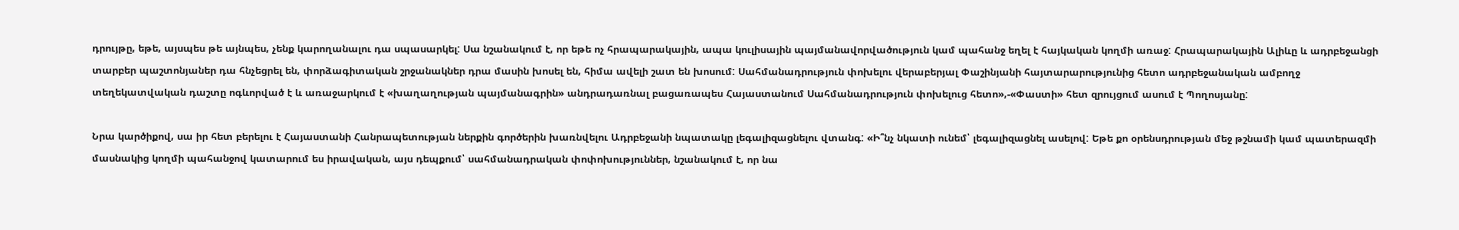դրույթը, եթե, այսպես թե այնպես, չենք կարողանալու դա սպասարկել: Սա նշանակում է, որ եթե ոչ հրապարակային, ապա կուլիսային պայմանավորվածություն կամ պահանջ եղել է հայկական կողմի առաջ: Հրապարակային Ալիևը և ադրբեջանցի տարբեր պաշտոնյաներ դա հնչեցրել են, փորձագիտական շրջանակներ դրա մասին խոսել են, հիմա ավելի շատ են խոսում: Սահմանադրություն փոխելու վերաբերյալ Փաշինյանի հայտարարությունից հետո ադրբեջանական ամբողջ տեղեկատվական դաշտը ոգևորված է և առաջարկում է «խաղաղության պայմանագրին» անդրադառնալ բացառապես Հայաստանում Սահմանադրություն փոխելուց հետո»,-«Փաստի» հետ զրույցում ասում է Պողոսյանը:

Նրա կարծիքով, սա իր հետ բերելու է Հայաստանի Հանրապետության ներքին գործերին խառնվելու Ադրբեջանի նպատակը լեգալիզացնելու վտանգ: «Ի՞նչ նկատի ունեմ՝ լեգալիզացնել ասելով: Եթե քո օրենսդրության մեջ թշնամի կամ պատերազմի մասնակից կողմի պահանջով կատարում ես իրավական, այս դեպքում՝ սահմանադրական փոփոխություններ, նշանակում է, որ նա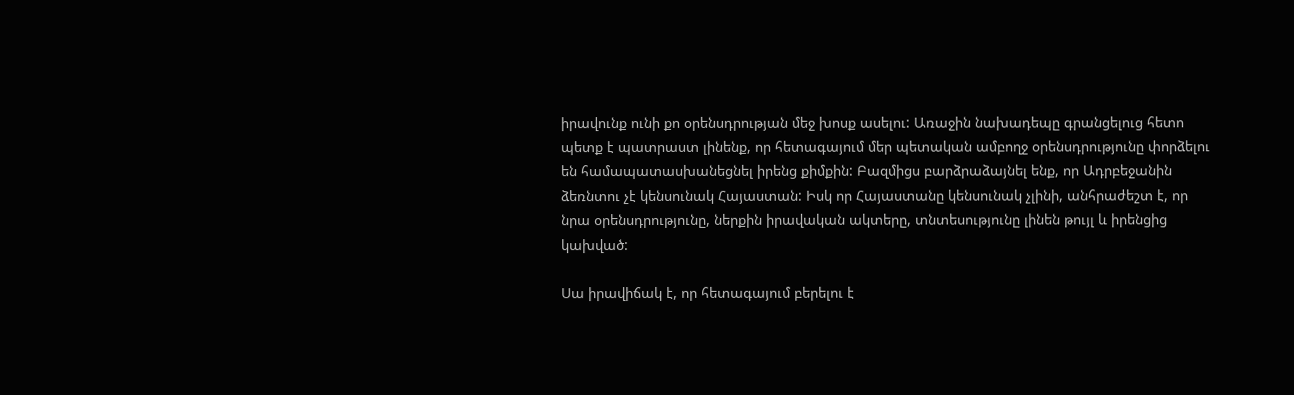իրավունք ունի քո օրենսդրության մեջ խոսք ասելու: Առաջին նախադեպը գրանցելուց հետո պետք է պատրաստ լինենք, որ հետագայում մեր պետական ամբողջ օրենսդրությունը փորձելու են համապատասխանեցնել իրենց քիմքին: Բազմիցս բարձրաձայնել ենք, որ Ադրբեջանին ձեռնտու չէ կենսունակ Հայաստան: Իսկ որ Հայաստանը կենսունակ չլինի, անհրաժեշտ է, որ նրա օրենսդրությունը, ներքին իրավական ակտերը, տնտեսությունը լինեն թույլ և իրենցից կախված:

Սա իրավիճակ է, որ հետագայում բերելու է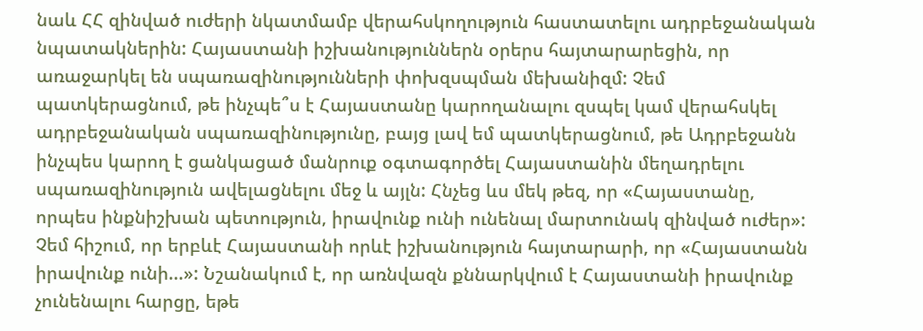նաև ՀՀ զինված ուժերի նկատմամբ վերահսկողություն հաստատելու ադրբեջանական նպատակներին: Հայաստանի իշխանություններն օրերս հայտարարեցին, որ առաջարկել են սպառազինությունների փոխզսպման մեխանիզմ: Չեմ պատկերացնում, թե ինչպե՞ս է Հայաստանը կարողանալու զսպել կամ վերահսկել ադրբեջանական սպառազինությունը, բայց լավ եմ պատկերացնում, թե Ադրբեջանն ինչպես կարող է ցանկացած մանրուք օգտագործել Հայաստանին մեղադրելու սպառազինություն ավելացնելու մեջ և այլն: Հնչեց ևս մեկ թեզ, որ «Հայաստանը, որպես ինքնիշխան պետություն, իրավունք ունի ունենալ մարտունակ զինված ուժեր»: Չեմ հիշում, որ երբևէ Հայաստանի որևէ իշխանություն հայտարարի, որ «Հայաստանն իրավունք ունի...»: Նշանակում է, որ առնվազն քննարկվում է Հայաստանի իրավունք չունենալու հարցը, եթե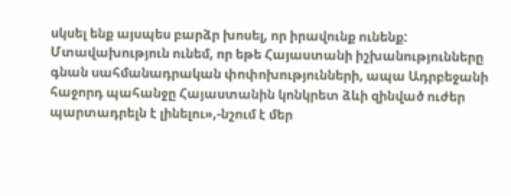սկսել ենք այսպես բարձր խոսել, որ իրավունք ունենք: Մտավախություն ունեմ, որ եթե Հայաստանի իշխանությունները գնան սահմանադրական փոփոխությունների, ապա Ադրբեջանի հաջորդ պահանջը Հայաստանին կոնկրետ ձևի զինված ուժեր պարտադրելն է լինելու»,-նշում է մեր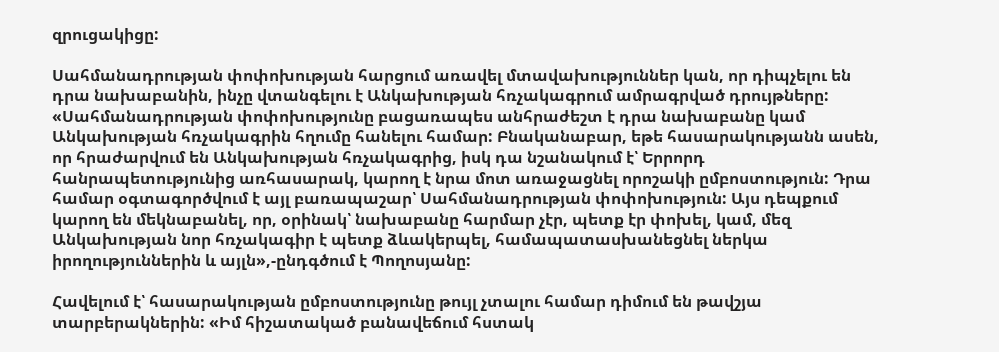զրուցակիցը:

Սահմանադրության փոփոխության հարցում առավել մտավախություններ կան, որ դիպչելու են դրա նախաբանին, ինչը վտանգելու է Անկախության հռչակագրում ամրագրված դրույթները: «Սահմանադրության փոփոխությունը բացառապես անհրաժեշտ է դրա նախաբանը կամ Անկախության հռչակագրին հղումը հանելու համար: Բնականաբար, եթե հասարակությանն ասեն, որ հրաժարվում են Անկախության հռչակագրից, իսկ դա նշանակում է՝ Երրորդ հանրապետությունից առհասարակ, կարող է նրա մոտ առաջացնել որոշակի ըմբոստություն: Դրա համար օգտագործվում է այլ բառապաշար՝ Սահմանադրության փոփոխություն: Այս դեպքում կարող են մեկնաբանել, որ, օրինակ՝ նախաբանը հարմար չէր, պետք էր փոխել, կամ, մեզ Անկախության նոր հռչակագիր է պետք ձևակերպել, համապատասխանեցնել ներկա իրողություններին և այլն»,-ընդգծում է Պողոսյանը:

Հավելում է՝ հասարակության ըմբոստությունը թույլ չտալու համար դիմում են թավշյա տարբերակներին: «Իմ հիշատակած բանավեճում հստակ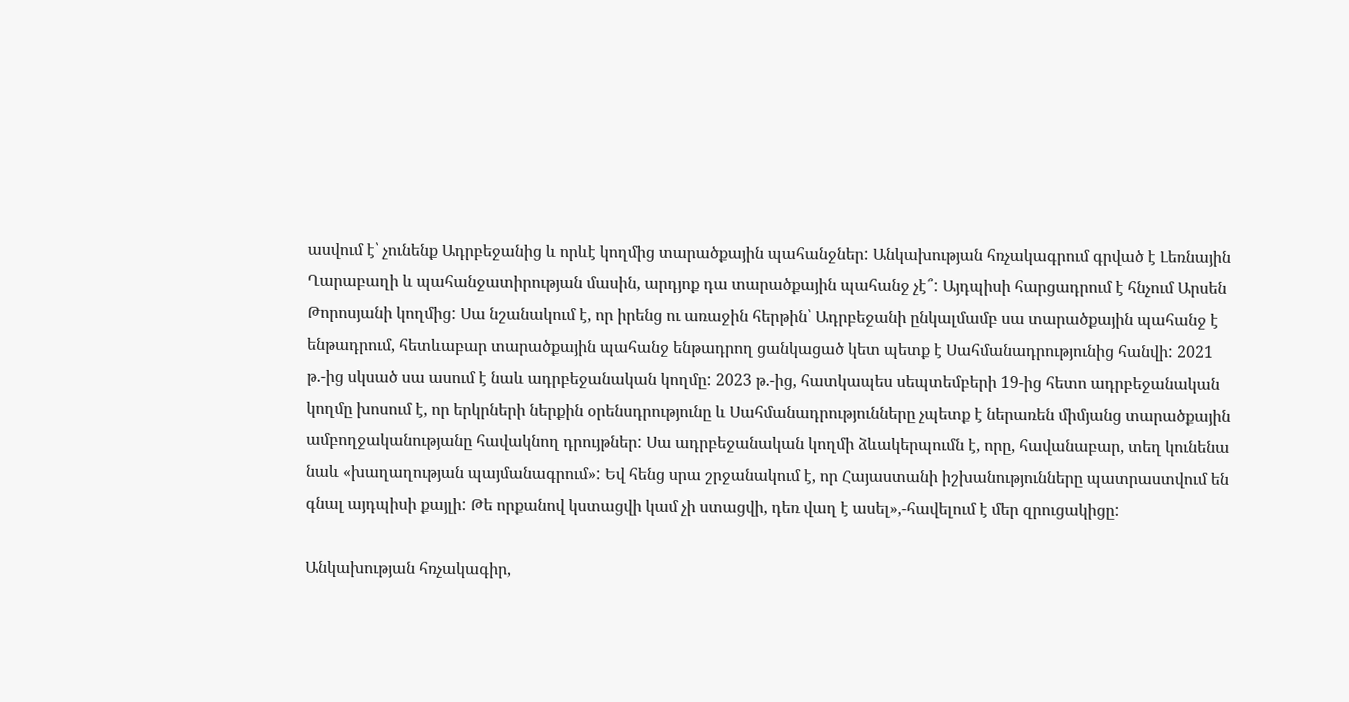ասվում է՝ չունենք Ադրբեջանից և որևէ կողմից տարածքային պահանջներ: Անկախության հռչակագրում գրված է Լեռնային Ղարաբաղի և պահանջատիրության մասին, արդյոք դա տարածքային պահանջ չէ՞: Այդպիսի հարցադրում է հնչում Արսեն Թորոսյանի կողմից: Սա նշանակում է, որ իրենց ու առաջին հերթին՝ Ադրբեջանի ընկալմամբ սա տարածքային պահանջ է ենթադրում, հետևաբար տարածքային պահանջ ենթադրող ցանկացած կետ պետք է Սահմանադրությունից հանվի: 2021 թ.-ից սկսած սա ասում է նաև ադրբեջանական կողմը: 2023 թ.-ից, հատկապես սեպտեմբերի 19-ից հետո ադրբեջանական կողմը խոսում է, որ երկրների ներքին օրենսդրությունը և Սահմանադրությունները չպետք է ներառեն միմյանց տարածքային ամբողջականությանը հավակնող դրույթներ: Սա ադրբեջանական կողմի ձևակերպումն է, որը, հավանաբար, տեղ կունենա նաև «խաղաղության պայմանագրում»: Եվ հենց սրա շրջանակում է, որ Հայաստանի իշխանությունները պատրաստվում են գնալ այդպիսի քայլի: Թե որքանով կստացվի կամ չի ստացվի, դեռ վաղ է ասել»,-հավելում է մեր զրուցակիցը:

Անկախության հռչակագիր,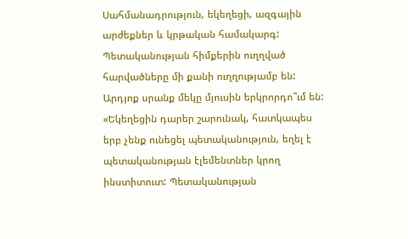Սահմանադրություն, եկեղեցի, ազգային արժեքներ և կրթական համակարգ: Պետականության հիմքերին ուղղված հարվածները մի քանի ուղղությամբ են: Արդյոք սրանք մեկը մյուսին երկրորդո՞ւմ են: «Եկեղեցին դարեր շարունակ, հատկապես երբ չենք ունեցել պետականություն, եղել է պետականության էլեմենտներ կրող ինստիտուտ: Պետականության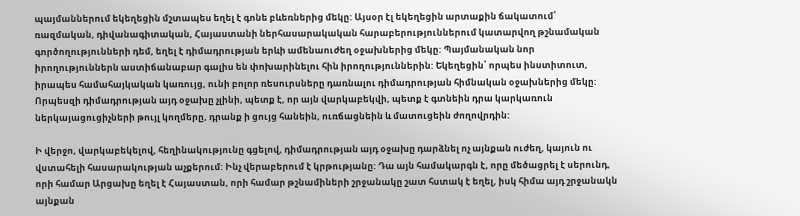պայմաններում եկեղեցին մշտապես եղել է գոնե բևեռներից մեկը: Այսօր էլ եկեղեցին արտաքին ճակատում՝ ռազմական, դիվանագիտական, Հայաստանի ներհասարակական հարաբերություններում կատարվող թշնամական գործողությունների դեմ, եղել է դիմադրության երևի ամենաուժեղ օջախներից մեկը: Պայմանական նոր իրողություններն աստիճանաբար գալիս են փոխարինելու հին իրողություններին: Եկեղեցին՝ որպես ինստիտուտ, իրապես համահայկական կառույց, ունի բոլոր ռեսուրսները դառնալու դիմադրության հիմնական օջախներից մեկը: Որպեսզի դիմադրության այդ օջախը չլինի, պետք է, որ այն վարկաբեկվի, պետք է գտնեին դրա կարկառուն ներկայացուցիչների թույլ կողմերը, դրանք ի ցույց հանեին, ուռճացնեին և մատուցեին ժողովրդին:

Ի վերջո, վարկաբեկելով, հեղինակությունը գցելով, դիմադրության այդ օջախը դարձնել ոչ այնքան ուժեղ, կայուն ու վստահելի հասարակության աչքերում: Ինչ վերաբերում է կրթությանը: Դա այն համակարգն է, որը մեծացրել է սերունդ, որի համար Արցախը եղել է Հայաստան, որի համար թշնամիների շրջանակը շատ հստակ է եղել, իսկ հիմա այդ շրջանակն այնքան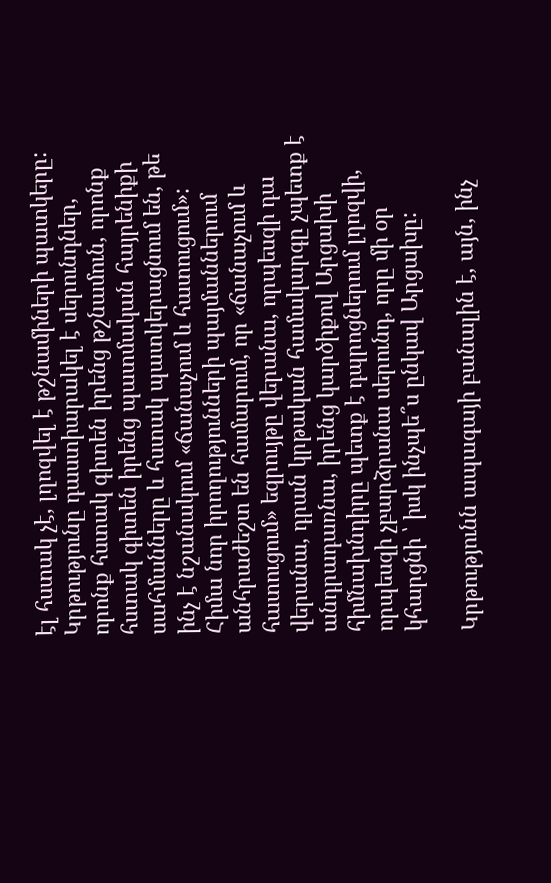էլ հստակ չէ, լղոզվել է թշնամիների պատկերը: Կրթությունը դաստիարակել է սերունդներ, որոնք հստակ գիտեն իրենց թշնամուն, որոնք հստակ գիտեն իրենց պատմական հայրենիքի սահմանները և հստակ պատկերացնում են, թե ինչ է նշանակում «ճանաչում և հատուցում»: Հիմա նոր իրողությունների պայմաններում անհրաժեշտ են համարում, որ «ճանաչում և հատուցում» եզրույթը վերանա, որպեսզի դա վերանա, դրան կրթական համակարգը չպետք է անդրադառնա, իրենց կարծիքով Արցախի հիմնախնդիրը պետք է դպրոցներում լղոզվի, որպեսզի չբարձրանա սերունդ, որը մի օր կհարցնի ՝ իսկ ինչպե՞ս ընկավ Արցախը:

Կրթությունն ապագայի բանալին է, այն, ինչ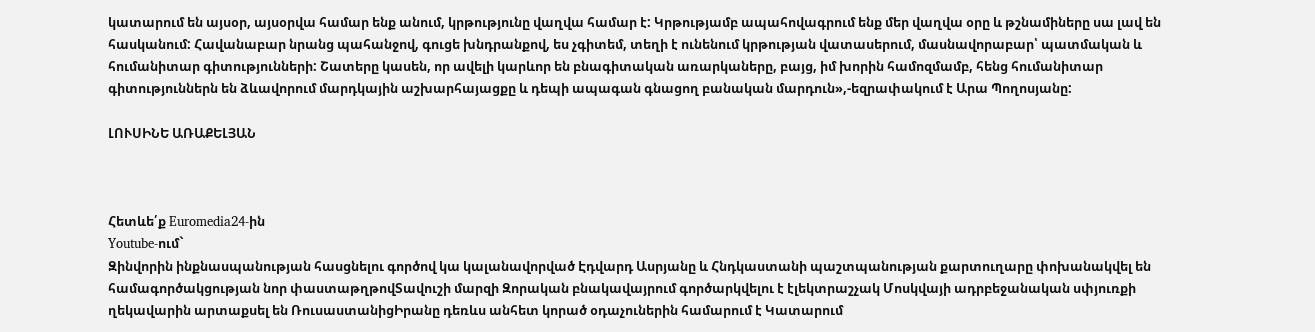կատարում են այսօր, այսօրվա համար ենք անում, կրթությունը վաղվա համար է: Կրթությամբ ապահովագրում ենք մեր վաղվա օրը և թշնամիները սա լավ են հասկանում: Հավանաբար նրանց պահանջով, գուցե խնդրանքով, ես չգիտեմ, տեղի է ունենում կրթության վատասերում, մասնավորաբար՝ պատմական և հումանիտար գիտությունների: Շատերը կասեն, որ ավելի կարևոր են բնագիտական առարկաները, բայց, իմ խորին համոզմամբ, հենց հումանիտար գիտություններն են ձևավորում մարդկային աշխարհայացքը և դեպի ապագան գնացող բանական մարդուն»,-եզրափակում է Արա Պողոսյանը:

ԼՈՒՍԻՆԵ ԱՌԱՔԵԼՅԱՆ



Հետևե՛ք Euromedia24-ին
Youtube-ում`
Զինվորին ինքնասպանության հասցնելու գործով կա կալանավորված Էդվարդ Ասրյանը և Հնդկաստանի պաշտպանության քարտուղարը փոխանակվել են համագործակցության նոր փաստաթղթովՏավուշի մարզի Զորական բնակավայրում գործարկվելու է էլեկտրաշչակ Մոսկվայի ադրբեջանական սփյուռքի ղեկավարին արտաքսել են ՌուսաստանիցԻրանը դեռևս անհետ կորած օդաչուներին համարում է Կատարում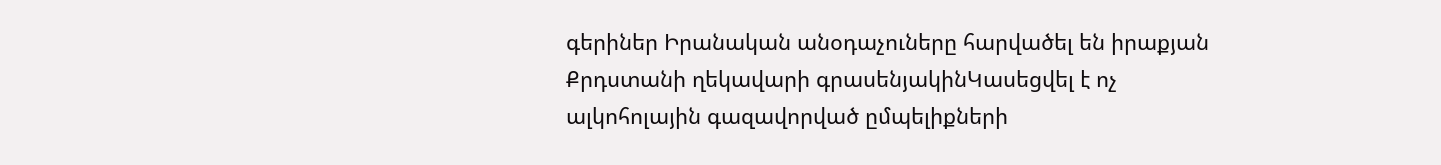գերիներ Իրանական անօդաչուները հարվածել են իրաքյան Քրդստանի ղեկավարի գրասենյակինԿասեցվել է ոչ ալկոհոլային գազավորված ըմպելիքների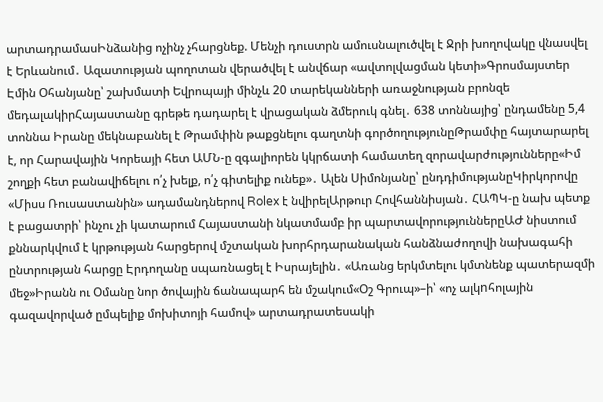արտադրամասԻնձանից ոչինչ չհարցնեք. Մենչի դուստրն ամուսնալուծվել է Ջրի խողովակը վնասվել է Երևանում․ Ազատության պողոտան վերածվել է անվճար «ավտոլվացման կետի»Գրոսմայստեր Էմին Օհանյանը՝ շախմատի Եվրոպայի մինչև 20 տարեկանների առաջնության բրոնզե մեդալակիրՀայաստանը գրեթե դադարել է վրացական ձմերուկ գնել․ 638 տոննայից՝ ընդամենը 5,4 տոննա Իրանը մեկնաբանել է Թրամփին թաքցնելու գաղտնի գործողությունըԹրամփը հայտարարել է, որ Հարավային Կորեայի հետ ԱՄՆ-ը զգալիորեն կկրճատի համատեղ զորավարժությունները«Իմ շողքի հետ բանավիճելու ո՛չ խելք, ո՛չ գիտելիք ունեք»․ Ալեն Սիմոնյանը՝ ընդդիմությանըԿիրկորովը «Միսս Ռուսաստանին» ադամանդներով Rolex է նվիրելԱրթուր Հովհաննիսյան․ ՀԱՊԿ-ը նախ պետք է բացատրի՝ ինչու չի կատարում Հայաստանի նկատմամբ իր պարտավորություններըԱԺ նիստում քննարկվում է կրթության հարցերով մշտական խորհրդարանական հանձնաժողովի նախագահի ընտրության հարցը Էրդողանը սպառնացել է Իսրայելին․ «Առանց երկմտելու կմտնենք պատերազմի մեջ»Իրանն ու Օմանը նոր ծովային ճանապարհ են մշակում«Օշ Գրուպ»–ի՝ «ոչ ալկnհոլային գազավորված ըմպելիք մոխիտոյի համով» արտադրատեսակի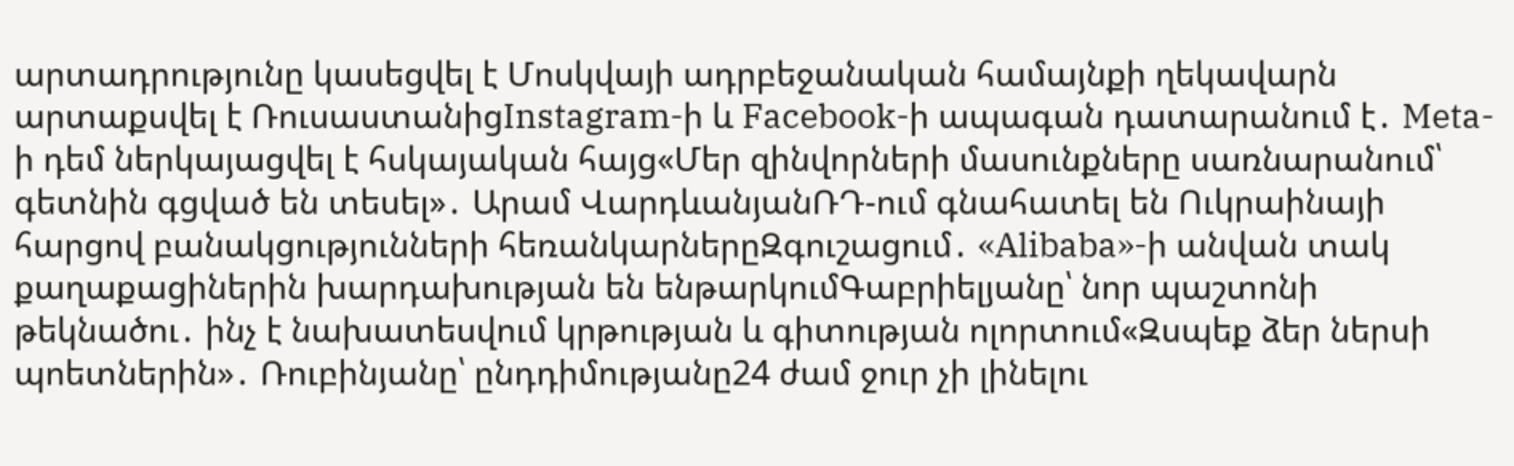արտադրությունը կասեցվել է Մոսկվայի ադրբեջանական համայնքի ղեկավարն արտաքսվել է ՌուսաստանիցInstagram-ի և Facebook-ի ապագան դատարանում է․ Meta-ի դեմ ներկայացվել է հսկայական հայց«Մեր զինվորների մասունքները սառնարանում՝ գետնին գցված են տեսել»․ Արամ ՎարդևանյանՌԴ-ում գնահատել են Ուկրաինայի հարցով բանակցությունների հեռանկարներըԶգուշացում․ «Alibaba»-ի անվան տակ քաղաքացիներին խարդախության են ենթարկումԳաբրիելյանը՝ նոր պաշտոնի թեկնածու․ ինչ է նախատեսվում կրթության և գիտության ոլորտում«Զսպեք ձեր ներսի պոետներին»․ Ռուբինյանը՝ ընդդիմությանը24 ժամ ջուր չի լինելու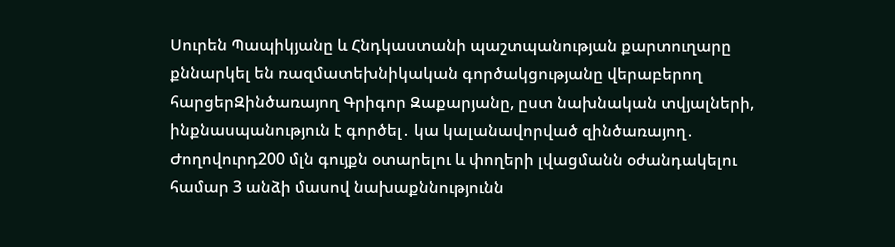Սուրեն Պապիկյանը և Հնդկաստանի պաշտպանության քարտուղարը քննարկել են ռազմատեխնիկական գործակցությանը վերաբերող հարցերԶինծառայող Գրիգոր Զաքարյանը, ըստ նախնական տվյալների, ինքնասպանություն է գործել․ կա կալանավորված զինծառայող․ Ժողովուրդ200 մլն գույքն օտարելու և փողերի լվացմանն օժանդակելու համար 3 անձի մասով նախաքննությունն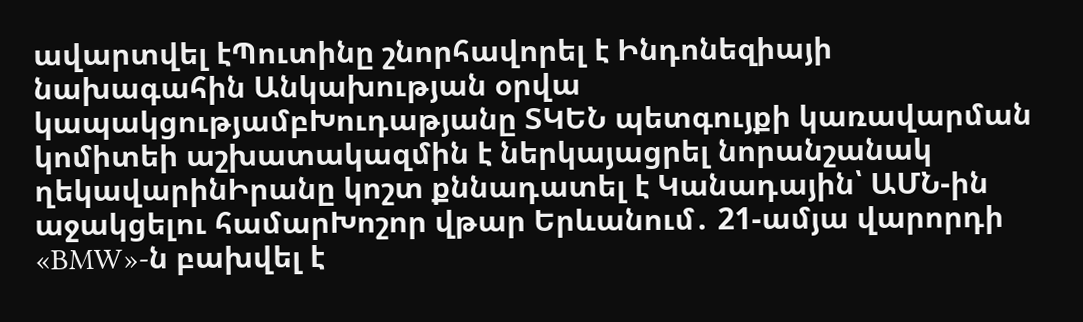ավարտվել էՊուտինը շնորհավորել է Ինդոնեզիայի նախագահին Անկախության օրվա կապակցությամբԽուդաթյանը ՏԿԵՆ պետգույքի կառավարման կոմիտեի աշխատակազմին է ներկայացրել նորանշանակ ղեկավարինԻրանը կոշտ քննադատել է Կանադային՝ ԱՄՆ-ին աջակցելու համարԽոշոր վթար Երևանում․ 21-ամյա վարորդի «BMW»-ն բախվել է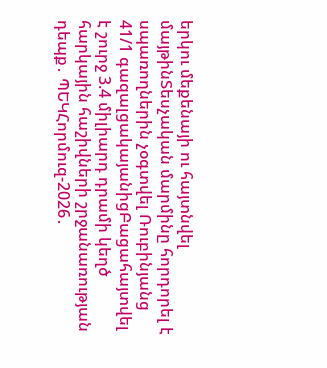երկու մեքենայի ու հայտնվել մայթինՏեսչական մարմինը հորդորել է սպառողներին չօգտվել Ռուբինյանց 41/1 գազալցակայանիցԲացահայտվել է շուրջ 3.4 միլիարդ դրամի կեղծ հարկային հաշիվների շրջանառության դեպք․ ՊԵԿՀորմուզ-2026․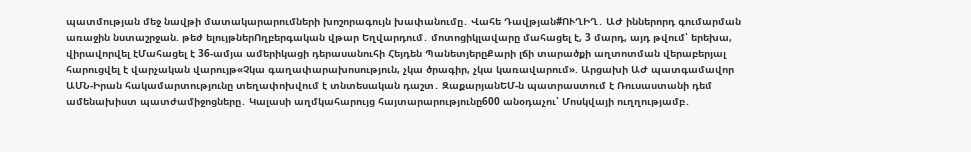պատմության մեջ նավթի մատակարարումների խոշորագույն խափանումը․ Վահե Դավթյան#ՈՒՂԻՂ․ ԱԺ իններորդ գումարման առաջին նստաշրջան. թեժ ելույթներՈղբերգական վթար Եղվարդում․ մոտոցիկլավարը մահացել է, 3 մարդ, այդ թվում՝ երեխա, վիրավորվել էՄահացել է 36-ամյա ամերիկացի դերասանուհի Հեյդեն ՊանետյերըՔարի լճի տարածքի աղտոտման վերաբերյալ հարուցվել է վարչական վարույթ«Չկա գաղափարախոսություն, չկա ծրագիր, չկա կառավարում». Արցախի ԱԺ պատգամավոր ԱՄՆ-Իրան հակամարտությունը տեղափոխվում է տնտեսական դաշտ․ ԶաքարյանԵՄ-ն պատրաստում է Ռուսաստանի դեմ ամենախիստ պատժամիջոցները․ Կալասի աղմկահարույց հայտարարությունը600 անօդաչու՝ Մոսկվայի ուղղությամբ․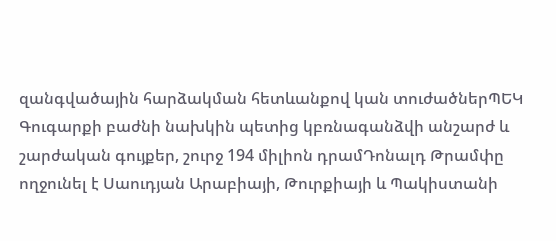զանգվածային հարձակման հետևանքով կան տուժածներՊԵԿ Գուգարքի բաժնի նախկին պետից կբռնագանձվի անշարժ և շարժական գույքեր, շուրջ 194 միլիոն դրամԴոնալդ Թրամփը ողջունել է Սաուդյան Արաբիայի, Թուրքիայի և Պակիստանի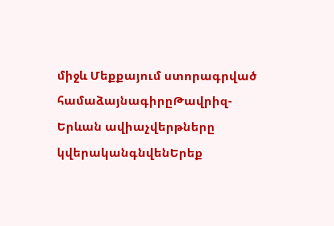միջև Մեքքայում ստորագրված համաձայնագիրըԹավրիզ-Երևան ավիաչվերթները կվերականգնվենԵրեք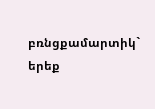բռնցքամարտիկ` երեք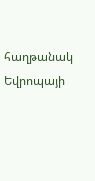հաղթանակ Եվրոպայի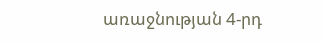առաջնության 4-րդ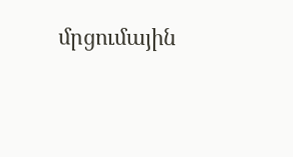մրցումային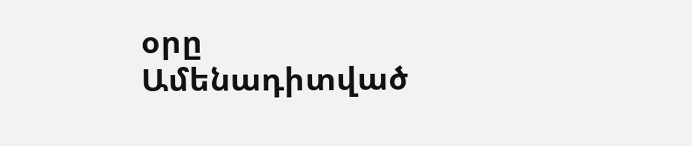օրը
Ամենադիտված